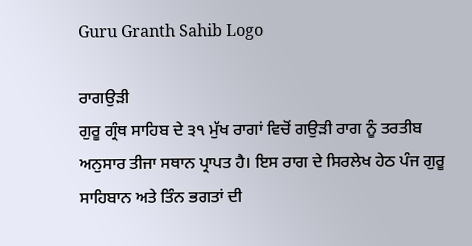Guru Granth Sahib Logo

ਰਾਗਉੜੀ
ਗੁਰੂ ਗ੍ਰੰਥ ਸਾਹਿਬ ਦੇ ੩੧ ਮੁੱਖ ਰਾਗਾਂ ਵਿਚੋਂ ਗਉੜੀ ਰਾਗ ਨੂੰ ਤਰਤੀਬ ਅਨੁਸਾਰ ਤੀਜਾ ਸਥਾਨ ਪ੍ਰਾਪਤ ਹੈ। ਇਸ ਰਾਗ ਦੇ ਸਿਰਲੇਖ ਹੇਠ ਪੰਜ ਗੁਰੂ ਸਾਹਿਬਾਨ ਅਤੇ ਤਿੰਨ ਭਗਤਾਂ ਦੀ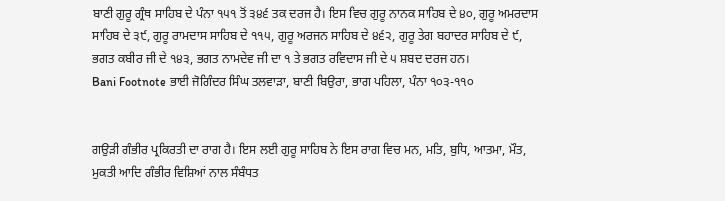ਬਾਣੀ ਗੁਰੂ ਗ੍ਰੰਥ ਸਾਹਿਬ ਦੇ ਪੰਨਾ ੧੫੧ ਤੋਂ ੩੪੬ ਤਕ ਦਰਜ ਹੈ। ਇਸ ਵਿਚ ਗੁਰੂ ਨਾਨਕ ਸਾਹਿਬ ਦੇ ੪੦, ਗੁਰੂ ਅਮਰਦਾਸ ਸਾਹਿਬ ਦੇ ੩੯, ਗੁਰੂ ਰਾਮਦਾਸ ਸਾਹਿਬ ਦੇ ੧੧੫, ਗੁਰੂ ਅਰਜਨ ਸਾਹਿਬ ਦੇ ੪੬੨, ਗੁਰੂ ਤੇਗ ਬਹਾਦਰ ਸਾਹਿਬ ਦੇ ੯, ਭਗਤ ਕਬੀਰ ਜੀ ਦੇ ੧੪੩, ਭਗਤ ਨਾਮਦੇਵ ਜੀ ਦਾ ੧ ਤੇ ਭਗਤ ਰਵਿਦਾਸ ਜੀ ਦੇ ੫ ਸ਼ਬਦ ਦਰਜ ਹਨ।
Bani Footnote ਭਾਈ ਜੋਗਿੰਦਰ ਸਿੰਘ ਤਲਵਾੜਾ, ਬਾਣੀ ਬਿਉਰਾ, ਭਾਗ ਪਹਿਲਾ, ਪੰਨਾ ੧੦੩-੧੧੦


ਗਉੜੀ ਗੰਭੀਰ ਪ੍ਰਕਿਰਤੀ ਦਾ ਰਾਗ ਹੈ। ਇਸ ਲਈ ਗੁਰੂ ਸਾਹਿਬ ਨੇ ਇਸ ਰਾਗ ਵਿਚ ਮਨ, ਮਤਿ, ਬੁਧਿ, ਆਤਮਾ, ਮੌਤ, ਮੁਕਤੀ ਆਦਿ ਗੰਭੀਰ ਵਿਸ਼ਿਆਂ ਨਾਲ ਸੰਬੰਧਤ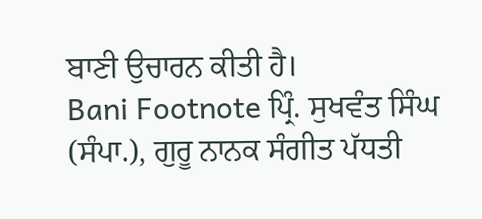ਬਾਣੀ ਉਚਾਰਨ ਕੀਤੀ ਹੈ।
Bani Footnote ਪ੍ਰਿੰ. ਸੁਖਵੰਤ ਸਿੰਘ (ਸੰਪਾ.), ਗੁਰੂ ਨਾਨਕ ਸੰਗੀਤ ਪੱਧਤੀ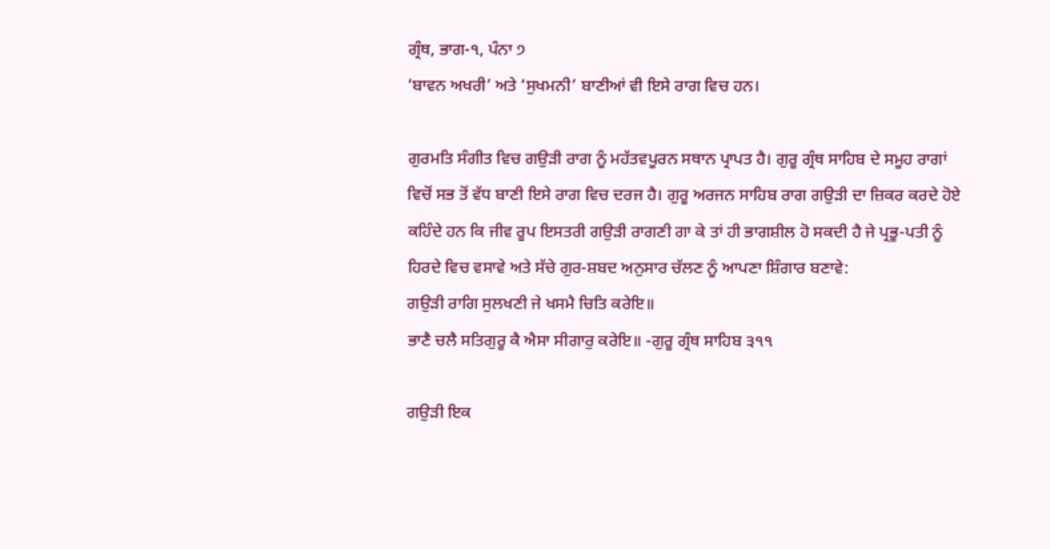ਗ੍ਰੰਥ, ਭਾਗ-੧, ਪੰਨਾ ੭
‘ਬਾਵਨ ਅਖਰੀ’ ਅਤੇ ‘ਸੁਖਮਨੀ’ ਬਾਣੀਆਂ ਵੀ ਇਸੇ ਰਾਗ ਵਿਚ ਹਨ।

ਗੁਰਮਤਿ ਸੰਗੀਤ ਵਿਚ ਗਉੜੀ ਰਾਗ ਨੂੰ ਮਹੱਤਵਪੂਰਨ ਸਥਾਨ ਪ੍ਰਾਪਤ ਹੈ। ਗੁਰੂ ਗ੍ਰੰਥ ਸਾਹਿਬ ਦੇ ਸਮੂਹ ਰਾਗਾਂ ਵਿਚੋਂ ਸਭ ਤੋਂ ਵੱਧ ਬਾਣੀ ਇਸੇ ਰਾਗ ਵਿਚ ਦਰਜ ਹੈ। ਗੁਰੂ ਅਰਜਨ ਸਾਹਿਬ ਰਾਗ ਗਉੜੀ ਦਾ ਜ਼ਿਕਰ ਕਰਦੇ ਹੋਏ ਕਹਿੰਦੇ ਹਨ ਕਿ ਜੀਵ ਰੂਪ ਇਸਤਰੀ ਗਉੜੀ ਰਾਗਣੀ ਗਾ ਕੇ ਤਾਂ ਹੀ ਭਾਗਸ਼ੀਲ ਹੋ ਸਕਦੀ ਹੈ ਜੇ ਪ੍ਰਭੂ-ਪਤੀ ਨੂੰ ਹਿਰਦੇ ਵਿਚ ਵਸਾਵੇ ਅਤੇ ਸੱਚੇ ਗੁਰ-ਸ਼ਬਦ ਅਨੁਸਾਰ ਚੱਲਣ ਨੂੰ ਆਪਣਾ ਸ਼ਿੰਗਾਰ ਬਣਾਵੇ:
ਗਉੜੀ ਰਾਗਿ ਸੁਲਖਣੀ ਜੇ ਖਸਮੈ ਚਿਤਿ ਕਰੇਇ॥
ਭਾਣੈ ਚਲੈ ਸਤਿਗੁਰੂ ਕੈ ਐਸਾ ਸੀਗਾਰੁ ਕਰੇਇ॥ -ਗੁਰੂ ਗ੍ਰੰਥ ਸਾਹਿਬ ੩੧੧

ਗਉੜੀ ਇਕ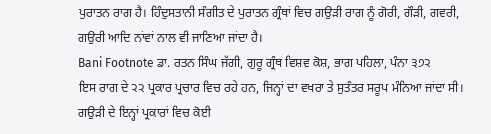ਪੁਰਾਤਨ ਰਾਗ ਹੈ। ਹਿੰਦੁਸਤਾਨੀ ਸੰਗੀਤ ਦੇ ਪੁਰਾਤਨ ਗ੍ਰੰਥਾਂ ਵਿਚ ਗਉੜੀ ਰਾਗ ਨੂੰ ਗੋਰੀ, ਗੌੜੀ, ਗਵਰੀ, ਗਉਰੀ ਆਦਿ ਨਾਂਵਾਂ ਨਾਲ ਵੀ ਜਾਣਿਆ ਜਾਂਦਾ ਹੈ।
Bani Footnote ਡਾ. ਰਤਨ ਸਿੰਘ ਜੱਗੀ, ਗੁਰੂ ਗ੍ਰੰਥ ਵਿਸ਼ਵ ਕੋਸ਼, ਭਾਗ ਪਹਿਲਾ, ਪੰਨਾ ੩੭੨
ਇਸ ਰਾਗ ਦੇ ੨੨ ਪ੍ਰਕਾਰ ਪ੍ਰਚਾਰ ਵਿਚ ਰਹੇ ਹਨ, ਜਿਨ੍ਹਾਂ ਦਾ ਵਖਰਾ ਤੇ ਸੁਤੰਤਰ ਸਰੂਪ ਮੰਨਿਆ ਜਾਂਦਾ ਸੀ। ਗਉੜੀ ਦੇ ਇਨ੍ਹਾਂ ਪ੍ਰਕਾਰਾਂ ਵਿਚ ਕੋਈ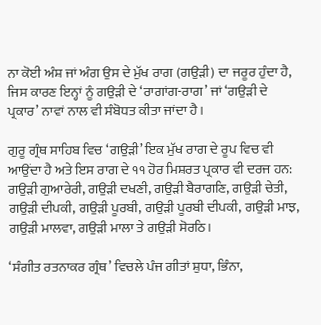ਨਾ ਕੋਈ ਅੰਸ਼ ਜਾਂ ਅੰਗ ਉਸ ਦੇ ਮੁੱਖ ਰਾਗ (ਗਉੜੀ) ਦਾ ਜਰੂਰ ਹੁੰਦਾ ਹੈ, ਜਿਸ ਕਾਰਣ ਇਨ੍ਹਾਂ ਨੂੰ ਗਉੜੀ ਦੇ ‘ਰਾਗਾਂਗ-ਰਾਗ’ ਜਾਂ ‘ਗਉੜੀ ਦੇ ਪ੍ਰਕਾਰ’ ਨਾਵਾਂ ਨਾਲ ਵੀ ਸੰਬੋਧਤ ਕੀਤਾ ਜਾਂਦਾ ਹੈ।

ਗੁਰੂ ਗ੍ਰੰਥ ਸਾਹਿਬ ਵਿਚ ‘ਗਉੜੀ’ ਇਕ ਮੁੱਖ ਰਾਗ ਦੇ ਰੂਪ ਵਿਚ ਵੀ ਆਉਂਦਾ ਹੈ ਅਤੇ ਇਸ ਰਾਗ ਦੇ ੧੧ ਹੋਰ ਮਿਸ਼ਰਤ ਪ੍ਰਕਾਰ ਵੀ ਦਰਜ ਹਨ: ਗਉੜੀ ਗੁਆਰੇਰੀ, ਗਉੜੀ ਦਖਣੀ, ਗਉੜੀ ਬੈਰਾਗਣਿ, ਗਉੜੀ ਚੇਤੀ, ਗਉੜੀ ਦੀਪਕੀ, ਗਉੜੀ ਪੂਰਬੀ, ਗਉੜੀ ਪੂਰਬੀ ਦੀਪਕੀ, ਗਉੜੀ ਮਾਝ, ਗਉੜੀ ਮਾਲਵਾ, ਗਉੜੀ ਮਾਲਾ ਤੇ ਗਉੜੀ ਸੋਰਠਿ।

‘ਸੰਗੀਤ ਰਤਨਾਕਰ ਗ੍ਰੰਥ’ ਵਿਚਲੇ ਪੰਜ ਗੀਤਾਂ ਸ਼ੁਧਾ, ਭਿੰਨਾ,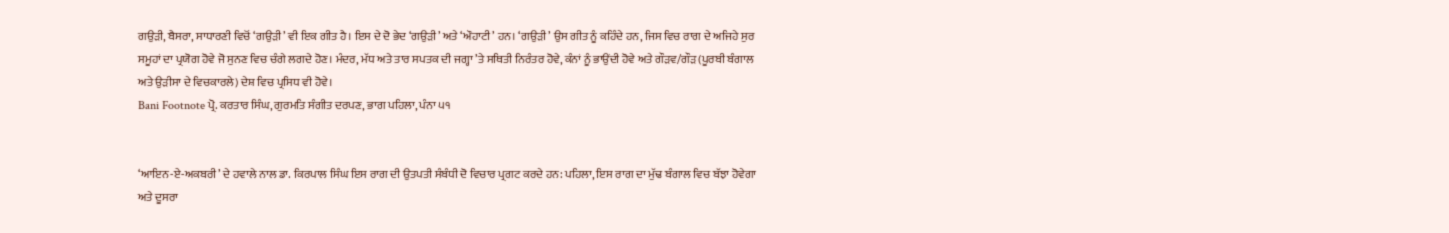ਗਉੜੀ, ਬੈਸਰਾ, ਸਾਧਾਰਣੀ ਵਿਚੋਂ ‘ਗਉੜੀ’ ਵੀ ਇਕ ਗੀਤ ਹੈ। ਇਸ ਦੇ ਦੋ ਭੇਦ ‘ਗਉੜੀ’ ਅਤੇ ‘ਔਹਾਟੀ’ ਹਨ। ‘ਗਉੜੀ’ ਉਸ ਗੀਤ ਨੂੰ ਕਹਿੰਦੇ ਹਨ, ਜਿਸ ਵਿਚ ਰਾਗ ਦੇ ਅਜਿਹੇ ਸੁਰ ਸਮੂਹਾਂ ਦਾ ਪ੍ਰਯੋਗ ਹੋਵੇ ਜੋ ਸੁਨਣ ਵਿਚ ਚੰਗੇ ਲਗਦੇ ਹੋਣ। ਮੰਦਰ, ਮੱਧ ਅਤੇ ਤਾਰ ਸਪਤਕ ਦੀ ਜਗ੍ਹਾ ’ਤੇ ਸਥਿਤੀ ਨਿਰੰਤਰ ਹੋਵੇ, ਕੰਨਾਂ ਨੂੰ ਭਾਉਂਦੀ ਹੋਵੇ ਅਤੇ ਗੌੜਵ/ਗੌੜ (ਪੂਰਬੀ ਬੰਗਾਲ ਅਤੇ ਉੜੀਸਾ ਦੇ ਵਿਚਕਾਰਲੇ) ਦੇਸ਼ ਵਿਚ ਪ੍ਰਸਿਧ ਵੀ ਹੋਵੇ।
Bani Footnote ਪ੍ਰੋ. ਕਰਤਾਰ ਸਿੰਘ, ਗੁਰਮਤਿ ਸੰਗੀਤ ਦਰਪਣ, ਭਾਗ ਪਹਿਲਾ, ਪੰਨਾ ੫੧


‘ਆਇਨ-ਏ-ਅਕਬਰੀ’ ਦੇ ਹਵਾਲੇ ਨਾਲ ਡਾ. ਕਿਰਪਾਲ ਸਿੰਘ ਇਸ ਰਾਗ ਦੀ ਉਤਪਤੀ ਸੰਬੰਧੀ ਦੋ ਵਿਚਾਰ ਪ੍ਰਗਟ ਕਰਦੇ ਹਨ: ਪਹਿਲਾ, ਇਸ ਰਾਗ ਦਾ ਮੁੱਢ ਬੰਗਾਲ ਵਿਚ ਬੱਝਾ ਹੋਵੇਗਾ ਅਤੇ ਦੂਸਰਾ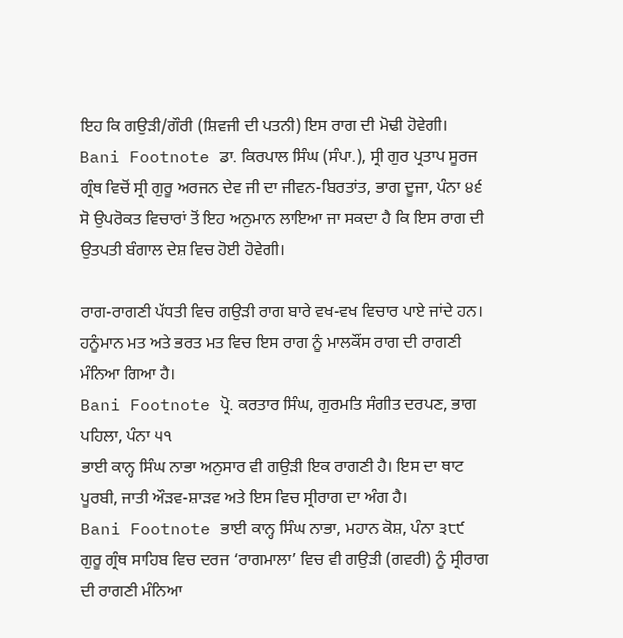ਇਹ ਕਿ ਗਉੜੀ/ਗੌਰੀ (ਸ਼ਿਵਜੀ ਦੀ ਪਤਨੀ) ਇਸ ਰਾਗ ਦੀ ਮੋਢੀ ਹੋਵੇਗੀ।
Bani Footnote ਡਾ. ਕਿਰਪਾਲ ਸਿੰਘ (ਸੰਪਾ.), ਸ੍ਰੀ ਗੁਰ ਪ੍ਰਤਾਪ ਸੂਰਜ ਗ੍ਰੰਥ ਵਿਚੋਂ ਸ੍ਰੀ ਗੁਰੂ ਅਰਜਨ ਦੇਵ ਜੀ ਦਾ ਜੀਵਨ-ਬਿਰਤਾਂਤ, ਭਾਗ ਦੂਜਾ, ਪੰਨਾ ੪੬
ਸੋ ਉਪਰੋਕਤ ਵਿਚਾਰਾਂ ਤੋਂ ਇਹ ਅਨੁਮਾਨ ਲਾਇਆ ਜਾ ਸਕਦਾ ਹੈ ਕਿ ਇਸ ਰਾਗ ਦੀ ਉਤਪਤੀ ਬੰਗਾਲ ਦੇਸ਼ ਵਿਚ ਹੋਈ ਹੋਵੇਗੀ।

ਰਾਗ-ਰਾਗਣੀ ਪੱਧਤੀ ਵਿਚ ਗਉੜੀ ਰਾਗ ਬਾਰੇ ਵਖ-ਵਖ ਵਿਚਾਰ ਪਾਏ ਜਾਂਦੇ ਹਨ। ਹਨੂੰਮਾਨ ਮਤ ਅਤੇ ਭਰਤ ਮਤ ਵਿਚ ਇਸ ਰਾਗ ਨੂੰ ਮਾਲਕੌਂਸ ਰਾਗ ਦੀ ਰਾਗਣੀ ਮੰਨਿਆ ਗਿਆ ਹੈ।
Bani Footnote ਪ੍ਰੋ. ਕਰਤਾਰ ਸਿੰਘ, ਗੁਰਮਤਿ ਸੰਗੀਤ ਦਰਪਣ, ਭਾਗ ਪਹਿਲਾ, ਪੰਨਾ ੫੧
ਭਾਈ ਕਾਨ੍ਹ ਸਿੰਘ ਨਾਭਾ ਅਨੁਸਾਰ ਵੀ ਗਉੜੀ ਇਕ ਰਾਗਣੀ ਹੈ। ਇਸ ਦਾ ਥਾਟ ਪੂਰਬੀ, ਜਾਤੀ ਔੜਵ-ਸ਼ਾੜਵ ਅਤੇ ਇਸ ਵਿਚ ਸ੍ਰੀਰਾਗ ਦਾ ਅੰਗ ਹੈ।
Bani Footnote ਭਾਈ ਕਾਨ੍ਹ ਸਿੰਘ ਨਾਭਾ, ਮਹਾਨ ਕੋਸ਼, ਪੰਨਾ ੩੮੯
ਗੁਰੂ ਗ੍ਰੰਥ ਸਾਹਿਬ ਵਿਚ ਦਰਜ ‘ਰਾਗਮਾਲਾ’ ਵਿਚ ਵੀ ਗਉੜੀ (ਗਵਰੀ) ਨੂੰ ਸ੍ਰੀਰਾਗ ਦੀ ਰਾਗਣੀ ਮੰਨਿਆ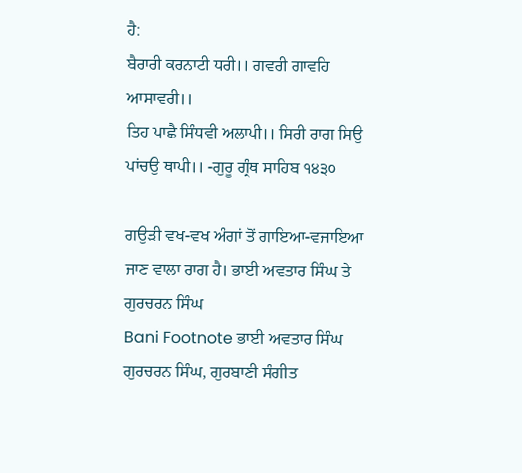ਹੈ:
ਬੈਰਾਰੀ ਕਰਨਾਟੀ ਧਰੀ।। ਗਵਰੀ ਗਾਵਹਿ ਆਸਾਵਰੀ।।
ਤਿਹ ਪਾਛੈ ਸਿੰਧਵੀ ਅਲਾਪੀ।। ਸਿਰੀ ਰਾਗ ਸਿਉ ਪਾਂਚਉ ਥਾਪੀ।। -ਗੁਰੂ ਗ੍ਰੰਥ ਸਾਹਿਬ ੧੪੩੦

ਗਉੜੀ ਵਖ-ਵਖ ਅੰਗਾਂ ਤੋਂ ਗਾਇਆ-ਵਜਾਇਆ ਜਾਣ ਵਾਲਾ ਰਾਗ ਹੈ। ਭਾਈ ਅਵਤਾਰ ਸਿੰਘ ਤੇ ਗੁਰਚਰਨ ਸਿੰਘ
Bani Footnote ਭਾਈ ਅਵਤਾਰ ਸਿੰਘ ਗੁਰਚਰਨ ਸਿੰਘ, ਗੁਰਬਾਣੀ ਸੰਗੀਤ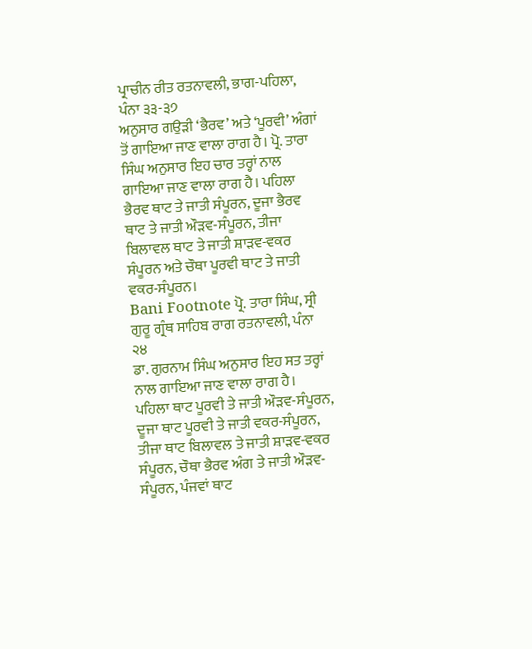ਪ੍ਰਾਚੀਨ ਰੀਤ ਰਤਨਾਵਲੀ, ਭਾਗ-ਪਹਿਲਾ, ਪੰਨਾ ੩੩-੩੭
ਅਨੁਸਾਰ ਗਉੜੀ ‘ਭੈਰਵ’ ਅਤੇ ‘ਪੂਰਵੀ’ ਅੰਗਾਂ ਤੋਂ ਗਾਇਆ ਜਾਣ ਵਾਲਾ ਰਾਗ ਹੈ। ਪ੍ਰੋ. ਤਾਰਾ ਸਿੰਘ ਅਨੁਸਾਰ ਇਹ ਚਾਰ ਤਰ੍ਹਾਂ ਨਾਲ ਗਾਇਆ ਜਾਣ ਵਾਲਾ ਰਾਗ ਹੈ। ਪਹਿਲਾ ਭੈਰਵ ਥਾਟ ਤੇ ਜਾਤੀ ਸੰਪੂਰਨ, ਦੂਜਾ ਭੈਰਵ ਥਾਟ ਤੇ ਜਾਤੀ ਔੜਵ-ਸੰਪੂਰਨ, ਤੀਜਾ ਬਿਲਾਵਲ ਥਾਟ ਤੇ ਜਾਤੀ ਸ਼ਾੜਵ-ਵਕਰ ਸੰਪੂਰਨ ਅਤੇ ਚੌਥਾ ਪੂਰਵੀ ਥਾਟ ਤੇ ਜਾਤੀ ਵਕਰ-ਸੰਪੂਰਨ।
Bani Footnote ਪ੍ਰੋ. ਤਾਰਾ ਸਿੰਘ, ਸ੍ਰੀ ਗੁਰੂ ਗ੍ਰੰਥ ਸਾਹਿਬ ਰਾਗ ਰਤਨਾਵਲੀ, ਪੰਨਾ ੨੪
ਡਾ. ਗੁਰਨਾਮ ਸਿੰਘ ਅਨੁਸਾਰ ਇਹ ਸਤ ਤਰ੍ਹਾਂ ਨਾਲ ਗਾਇਆ ਜਾਣ ਵਾਲਾ ਰਾਗ ਹੈ। ਪਹਿਲਾ ਥਾਟ ਪੂਰਵੀ ਤੇ ਜਾਤੀ ਔੜਵ-ਸੰਪੂਰਨ, ਦੂਜਾ ਥਾਟ ਪੂਰਵੀ ਤੇ ਜਾਤੀ ਵਕਰ-ਸੰਪੂਰਨ, ਤੀਜਾ ਥਾਟ ਬਿਲਾਵਲ ਤੇ ਜਾਤੀ ਸ਼ਾੜਵ-ਵਕਰ ਸੰਪੂਰਨ, ਚੌਥਾ ਭੈਰਵ ਅੰਗ ਤੇ ਜਾਤੀ ਔੜਵ-ਸੰਪੂਰਨ, ਪੰਜਵਾਂ ਥਾਟ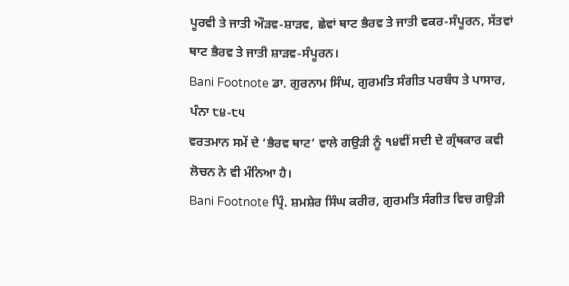ਪੂਰਵੀ ਤੇ ਜਾਤੀ ਔੜਵ-ਸ਼ਾੜਵ, ਛੇਵਾਂ ਥਾਟ ਭੈਰਵ ਤੇ ਜਾਤੀ ਵਕਰ-ਸੰਪੂਰਨ, ਸੱਤਵਾਂ ਥਾਟ ਭੈਰਵ ਤੇ ਜਾਤੀ ਸ਼ਾੜਵ-ਸੰਪੂਰਨ।
Bani Footnote ਡਾ. ਗੁਰਨਾਮ ਸਿੰਘ, ਗੁਰਮਤਿ ਸੰਗੀਤ ਪਰਬੰਧ ਤੇ ਪਾਸਾਰ, ਪੰਨਾ ੮੪-੮੫
ਵਰਤਮਾਨ ਸਮੇਂ ਦੇ ‘ਭੈਰਵ ਥਾਟ’ ਵਾਲੇ ਗਉੜੀ ਨੂੰ ੧੪ਵੀਂ ਸਦੀ ਦੇ ਗ੍ਰੰਥਕਾਰ ਕਵੀ ਲੋਚਨ ਨੇ ਵੀ ਮੰਨਿਆ ਹੈ।
Bani Footnote ਪ੍ਰਿੰ. ਸ਼ਮਸ਼ੇਰ ਸਿੰਘ ਕਰੀਰ, ਗੁਰਮਤਿ ਸੰਗੀਤ ਵਿਚ ਗਉੜੀ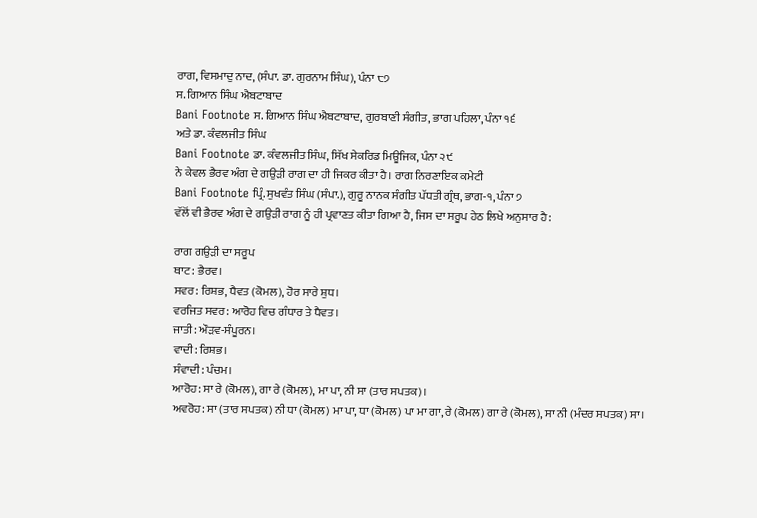ਰਾਗ, ਵਿਸਮਾਦੁ ਨਾਦ, (ਸੰਪਾ. ਡਾ. ਗੁਰਨਾਮ ਸਿੰਘ), ਪੰਨਾ ੮੭
ਸ. ਗਿਆਨ ਸਿੰਘ ਐਬਟਾਬਾਦ
Bani Footnote ਸ. ਗਿਆਨ ਸਿੰਘ ਐਬਟਾਬਾਦ, ਗੁਰਬਾਣੀ ਸੰਗੀਤ, ਭਾਗ ਪਹਿਲਾ, ਪੰਨਾ ੧੬
ਅਤੇ ਡਾ. ਕੰਵਲਜੀਤ ਸਿੰਘ
Bani Footnote ਡਾ. ਕੰਵਲਜੀਤ ਸਿੰਘ, ਸਿੱਖ ਸੇਕਰਿਡ ਮਿਊਜਿਕ, ਪੰਨਾ ੨੯
ਨੇ ਕੇਵਲ ਭੈਰਵ ਅੰਗ ਦੇ ਗਉੜੀ ਰਾਗ ਦਾ ਹੀ ਜਿਕਰ ਕੀਤਾ ਹੈ। ਰਾਗ ਨਿਰਣਾਇਕ ਕਮੇਟੀ
Bani Footnote ਪ੍ਰਿੰ. ਸੁਖਵੰਤ ਸਿੰਘ (ਸੰਪਾ.), ਗੁਰੂ ਨਾਨਕ ਸੰਗੀਤ ਪੱਧਤੀ ਗ੍ਰੰਥ, ਭਾਗ-੧, ਪੰਨਾ ੭
ਵੱਲੋਂ ਵੀ ਭੈਰਵ ਅੰਗ ਦੇ ਗਉੜੀ ਰਾਗ ਨੂੰ ਹੀ ਪ੍ਰਵਾਣਤ ਕੀਤਾ ਗਿਆ ਹੈ, ਜਿਸ ਦਾ ਸਰੂਪ ਹੇਠ ਲਿਖੇ ਅਨੁਸਾਰ ਹੈ:

ਰਾਗ ਗਉੜੀ ਦਾ ਸਰੂਪ
ਥਾਟ: ਭੈਰਵ।
ਸਵਰ: ਰਿਸ਼ਭ, ਧੈਵਤ (ਕੋਮਲ), ਹੋਰ ਸਾਰੇ ਸ਼ੁਧ।
ਵਰਜਿਤ ਸਵਰ: ਆਰੋਹ ਵਿਚ ਗੰਧਾਰ ਤੇ ਧੈਵਤ।
ਜਾਤੀ: ਔੜਵ-ਸੰਪੂਰਨ।
ਵਾਦੀ: ਰਿਸ਼ਭ।
ਸੰਵਾਦੀ: ਪੰਚਮ।
ਆਰੋਹ: ਸਾ ਰੇ (ਕੋਮਲ), ਗਾ ਰੇ (ਕੋਮਲ), ਮਾ ਪਾ, ਨੀ ਸਾ (ਤਾਰ ਸਪਤਕ)।
ਅਵਰੋਹ: ਸਾ (ਤਾਰ ਸਪਤਕ) ਨੀ ਧਾ (ਕੋਮਲ) ਮਾ ਪਾ, ਧਾ (ਕੋਮਲ) ਪਾ ਮਾ ਗਾ, ਰੇ (ਕੋਮਲ) ਗਾ ਰੇ (ਕੋਮਲ), ਸਾ ਨੀ (ਮੰਦਰ ਸਪਤਕ) ਸਾ।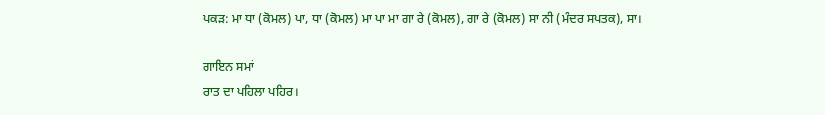ਪਕੜ: ਮਾ ਧਾ (ਕੋਮਲ) ਪਾ, ਧਾ (ਕੋਮਲ) ਮਾ ਪਾ ਮਾ ਗਾ ਰੇ (ਕੋਮਲ), ਗਾ ਰੇ (ਕੋਮਲ) ਸਾ ਨੀ (ਮੰਦਰ ਸਪਤਕ), ਸਾ।

ਗਾਇਨ ਸਮਾਂ
ਰਾਤ ਦਾ ਪਹਿਲਾ ਪਹਿਰ।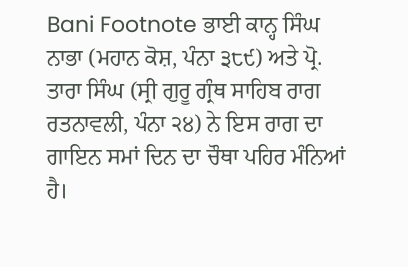Bani Footnote ਭਾਈ ਕਾਨ੍ਹ ਸਿੰਘ ਨਾਭਾ (ਮਹਾਨ ਕੋਸ਼, ਪੰਨਾ ੩੮੯) ਅਤੇ ਪ੍ਰੋ. ਤਾਰਾ ਸਿੰਘ (ਸ੍ਰੀ ਗੁਰੂ ਗ੍ਰੰਥ ਸਾਹਿਬ ਰਾਗ ਰਤਨਾਵਲੀ, ਪੰਨਾ ੨੪) ਨੇ ਇਸ ਰਾਗ ਦਾ ਗਾਇਨ ਸਮਾਂ ਦਿਨ ਦਾ ਚੌਥਾ ਪਹਿਰ ਮੰਨਿਆਂ ਹੈ।